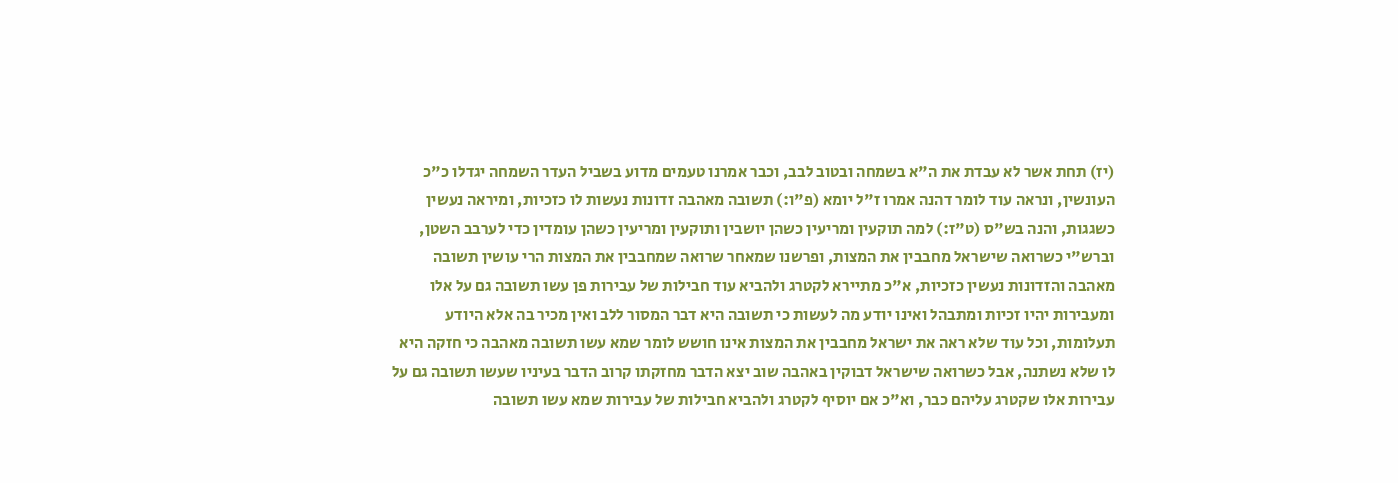(יז) תחת אשר לא עבדת את ה"א בשמחה ובטוב לבב, וכבר אמרנו טעמים מדוע בשביל העדר השמחה יגדלו כ"כ העונשין, ונראה עוד לומר דהנה אמרו ז"ל יומא (פ"ו:) תשובה מאהבה זדונות נעשות לו כזכיות, ומיראה נעשין כשגגות, והנה בש"ס (ט"ז:) למה תוקעין ומריעין כשהן יושבין ותוקעין ומריעין כשהן עומדין כדי לערבב השטן, וברש"י כשרואה שישראל מחבבין את המצות, ופרשנו שמאחר שרואה שמחבבין את המצות הרי עושין תשובה מאהבה והזדונות נעשין כזכיות, א"כ מתיירא לקטרג ולהביא עוד חבילות של עבירות פן עשו תשובה גם על אלו ומעבירות יהיו זכיות ומתבהל ואינו יודע מה לעשות כי תשובה היא דבר המסור ללב ואין מכיר בה אלא היודע תעלומות, וכל עוד שלא ראה את ישראל מחבבין את המצות אינו חושש לומר שמא עשו תשובה מאהבה כי חזקה היא לו שלא נשתנה, אבל כשרואה שישראל דבוקין באהבה שוב יצא הדבר מחזקתו קרוב הדבר בעיניו שעשו תשובה גם על עבירות אלו שקטרג עליהם כבר, וא"כ אם יוסיף לקטרג ולהביא חבילות של עבירות שמא עשו תשובה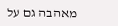מאהבה גם על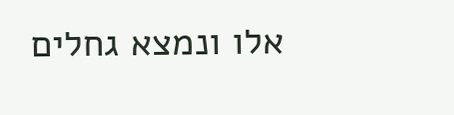אלו ונמצא גחלים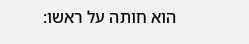הוא חותה על ראשו: